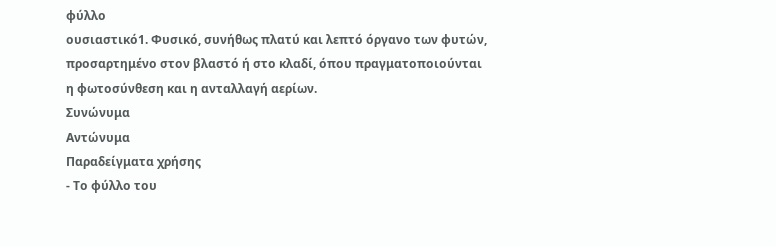φύλλο
ουσιαστικό1. Φυσικό, συνήθως πλατύ και λεπτό όργανο των φυτών, προσαρτημένο στον βλαστό ή στο κλαδί, όπου πραγματοποιούνται η φωτοσύνθεση και η ανταλλαγή αερίων.
Συνώνυμα
Αντώνυμα
Παραδείγματα χρήσης
- Το φύλλο του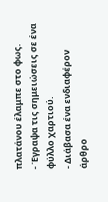πλατάνου έλαμπε στο φως.
- Έγραψα τις σημειώσεις σε ένα φύλλο χαρτιού.
- Διάβασα ένα ενδιαφέρον άρθρο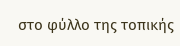στο φύλλο της τοπικής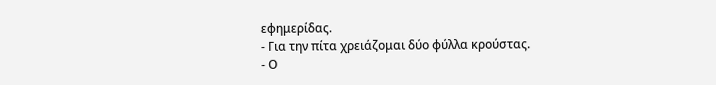εφημερίδας.
- Για την πίτα χρειάζομαι δύο φύλλα κρούστας.
- Ο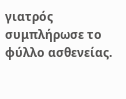γιατρός συμπλήρωσε το φύλλο ασθενείας.